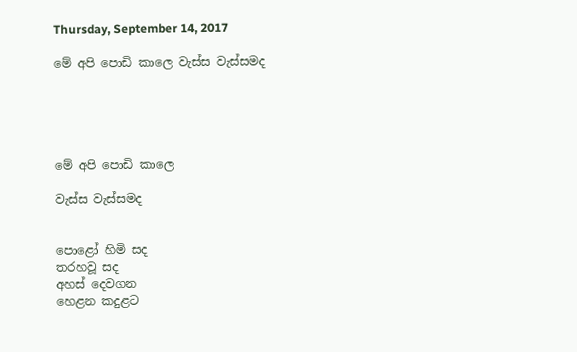Thursday, September 14, 2017

මේ අපි පොඩි කාලෙ වැස්ස වැස්සමද





මේ අපි පොඩි කාලෙ

වැස්ස වැස්සමද


පොළෝ හිමි සද
තරහවූ සද
අහස් දෙවගන
හෙළන කදුළට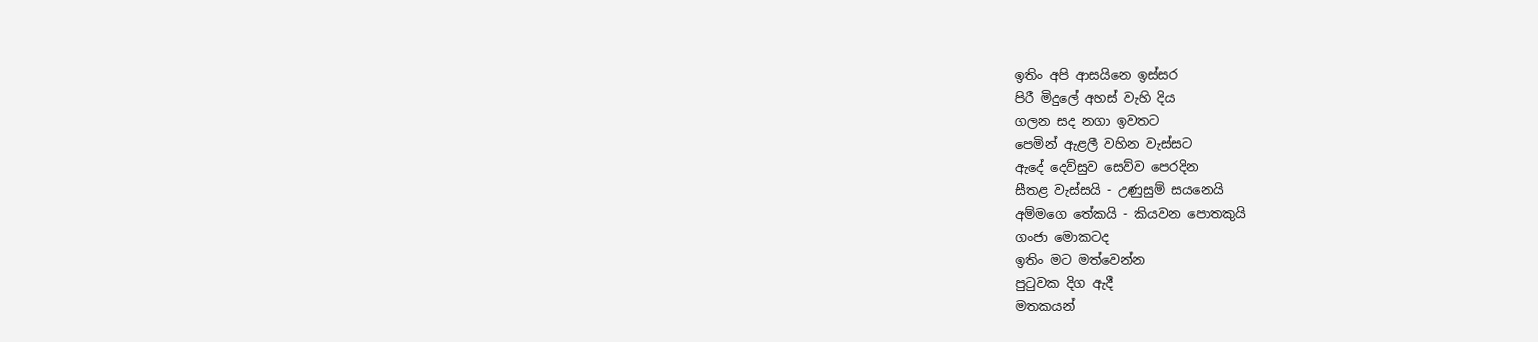ඉතිං අපි ආසයිනෙ ඉස්සර
පිරී මිදුලේ අහස් වැහි දිය
ගලන සද නගා ඉවතට
පෙමින් ඇළලී වහින වැස්සට
ඇදේ දෙව්සුව සෙව්ව පෙරදින
සීතළ වැස්සයි - උණුසුම් සයනෙයි
අම්මගෙ තේකයි - කියවන පොතකුයි
ගංජා මොකටද
ඉතිං මට මත්වෙන්න
පුටුවක දිග ඇදී
මතකයන්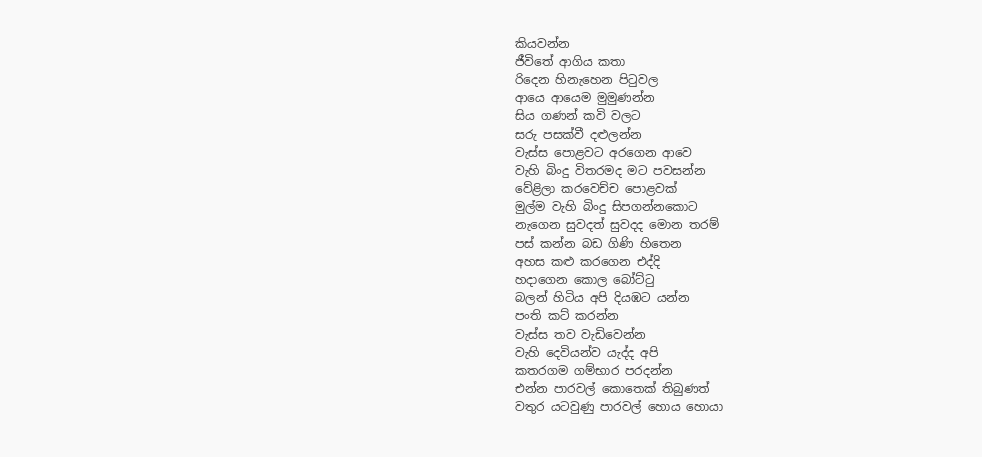කියවන්න
ජීවිතේ ආගිය කතා
රිදෙන හිනැහෙන පිටුවල
ආයෙ ආයෙම මුමුණන්න
සිය ගණන් කවි වලට
සරු පසක්වී දළුලන්න
වැස්ස පොළවට අරගෙන ආවෙ
වැහි බිංදු විතරමද මට පවසන්න
වේළිලා කරවෙච්ච පොළවක්
මුල්ම වැහි බිංදු සිපගන්නකොට
නැගෙන සුවදත් සුවදද මොන තරම්
පස් කන්න බඩ ගිණි හිතෙන
අහස කළු කරගෙන එද්දි
හදාගෙන කොල බෝට්ටු
බලන් හිටිය අපි දියඹට යන්න
පංති කට් කරන්න
වැස්ස තව වැඩිවෙන්න
වැහි දෙවියන්ව යැද්ද අපි
කතරගම ගම්භාර පරදන්න
එන්න පාරවල් කොතෙක් තිබුණත්
වතුර යටවුණු පාරවල් හොය හොයා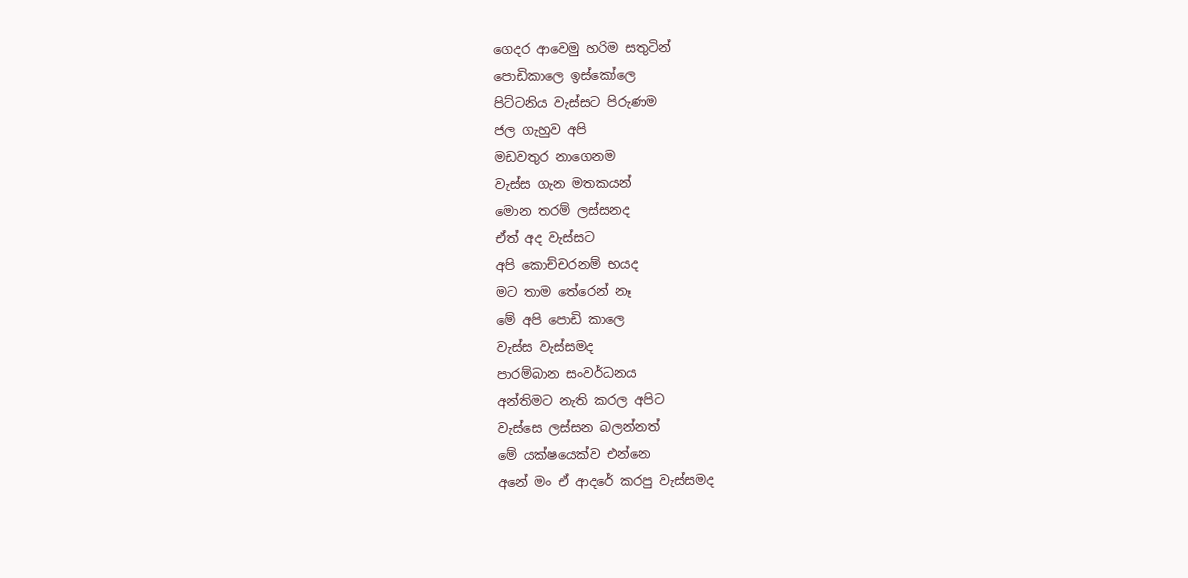ගෙදර ආවෙමු හරිම සතුටින්
පොඩිකාලෙ ඉස්කෝලෙ
පිට්ටනිය වැස්සට පිරුණම
ජල ගැහුව අපි
මඩවතුර නාගෙනම
වැස්ස ගැන මතකයන්
මොන තරම් ලස්සනද
ඒත් අද වැස්සට
අපි කොච්චරනම් භයද
මට තාම තේරෙන් නෑ
මේ අපි පොඩි කාලෙ
වැස්ස වැස්සමද
පාරම්බාන සංවර්ධනය
අන්තිමට නැති කරල අපිට
වැස්සෙ ලස්සන බලන්නත්
මේ යක්ෂයෙක්ව එන්නෙ
අනේ මං ඒ ආදරේ කරපු වැස්සමද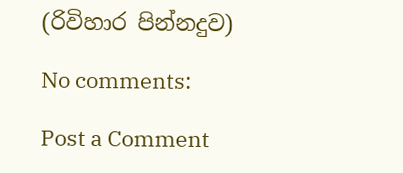(රිවිහාර පින්නදුව)

No comments:

Post a Comment